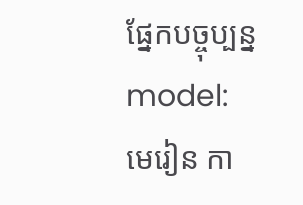ផ្នែកបច្ចុប្បន្ន model:
មេរៀន កា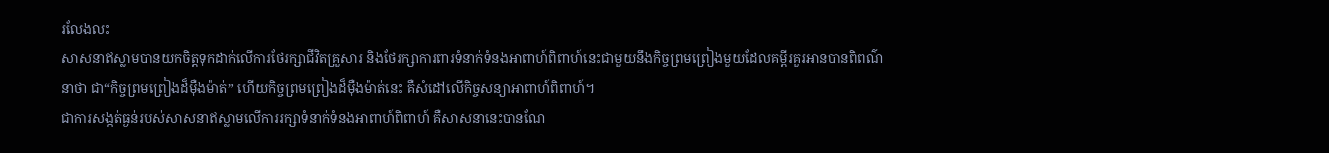រលែងលះ
សាសនាឥស្លាមបានយកចិត្តទុកដាក់លើការថែរក្សាជីវិតគ្រួសារ និងថែរក្សាការពារទំនាក់ទំនងអាពាហ៍ពិពាហ៍នេះជាមួយនឹងកិច្ចព្រមព្រៀងមួយដែលគម្ពីរគួរអានបានពិពណ៌នាថា ជា“កិច្ចព្រមព្រៀងដ៏ម៉ឺងម៉ាត់” ហើយកិច្ចព្រមព្រៀងដ៏ម៉ឺងម៉ាត់នេះ គឺសំដៅលើកិច្ចសន្យាអាពាហ៍ពិពាហ៍។
ជាការសង្កត់ធ្ងន់របស់សាសនាឥស្លាមលើការរក្សាទំនាក់ទំនងអាពាហ៍ពិពាហ៍ គឺសាសនានេះបានណែ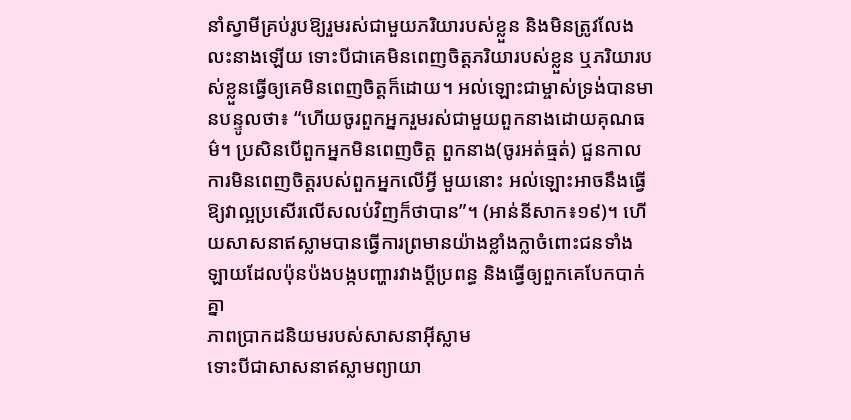នាំស្វាមីគ្រប់រូបឱ្យរួមរស់ជាមួយភរិយារបស់ខ្លួន និងមិនត្រូវលែងលះនាងឡើយ ទោះបីជាគេមិនពេញចិត្តភរិយារបស់ខ្លួន ឬភរិយារបស់ខ្លួនធ្វើឲ្យគេមិនពេញចិត្តក៏ដោយ។ អល់ឡោះជាម្ចាស់ទ្រង់បានមានបន្ទូលថា៖ “ហើយចូរពួកអ្នករួមរស់ជាមួយពួកនាងដោយគុណធម៌។ ប្រសិនបើពួកអ្នកមិនពេញចិត្ដ ពួកនាង(ចូរអត់ធ្មត់) ជួនកាល ការមិនពេញចិត្ដរបស់ពួកអ្នកលើអ្វី មួយនោះ អល់ឡោះអាចនឹងធ្វើឱ្យវាល្អប្រសើរលើសលប់វិញក៏ថាបាន”។ (អាន់នីសាក៖១៩)។ ហើយសាសនាឥស្លាមបានធ្វើការព្រមានយ៉ាងខ្លាំងក្លាចំពោះជនទាំងឡាយដែលប៉ុនប៉ងបង្កបញ្ហារវាងប្តីប្រពន្ធ និងធ្វើឲ្យពួកគេបែកបាក់គ្នា
ភាពប្រាកដនិយមរបស់សាសនាអ៊ីស្លាម
ទោះបីជាសាសនាឥស្លាមព្យាយា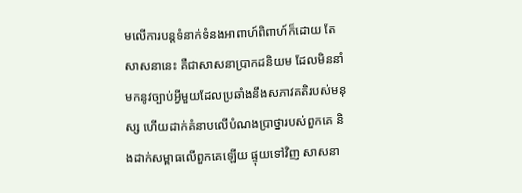មលើការបន្តទំនាក់ទំនងអាពាហ៍ពិពាហ៍ក៏ដោយ តែសាសនានេះ គឺជាសាសនាប្រាកដនិយម ដែលមិននាំមកនូវច្បាប់អ្វីមួយដែលប្រឆាំងនឹងសភាវគតិរបស់មនុស្ស ហើយដាក់គំនាបលើបំណងប្រាថ្នារបស់ពួកគេ និងដាក់សម្ពាធលើពួកគេឡើយ ផ្ទុយទៅវិញ សាសនា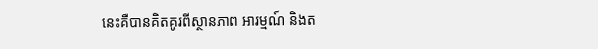នេះគឺបានគិតគូរពីស្ថានភាព អារម្មណ៍ និងត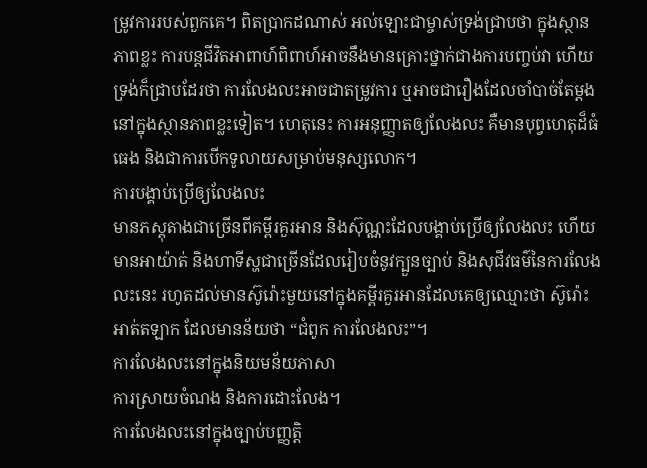ម្រូវការរបស់ពួកគេ។ ពិតប្រាកដណាស់ អល់ឡោះជាម្ចាស់ទ្រង់ជ្រាបថា ក្នុងស្ថានភាពខ្លះ ការបន្តជីវិតអាពាហ៍ពិពាហ៍អាចនឹងមានគ្រោះថ្នាក់ជាងការបញ្ចប់វា ហើយទ្រង់ក៏ជ្រាបដែរថា ការលែងលះអាចជាតម្រូវការ ឬអាចជារឿងដែលចាំបាច់តែម្តង នៅក្នុងស្ថានភាពខ្លះទៀត។ ហេតុនេះ ការអនុញ្ញាតឲ្យលែងលះ គឺមានបុព្វហេតុដ៏ធំធេង និងជាការបើកទូលាយសម្រាប់មនុស្សលោក។
ការបង្គាប់ប្រើឲ្យលែងលះ
មានភស្តុតាងជាច្រើនពីគម្ពីរគួរអាន និងស៊ុណ្ណះដែលបង្គាប់ប្រើឲ្យលែងលះ ហើយមានអាយ៉ាត់ និងហាទីស្ហជាច្រើនដែលរៀបចំនូវក្បួនច្បាប់ និងសុជីវធម៌នៃការលែងលះនេះ រហូតដល់មានស៊ូរ៉ោះមួយនៅក្នុងគម្ពីរគួរអានដែលគេឲ្យឈ្មោះថា ស៊ូរ៉ោះ អាត់តឡាក ដែលមានន័យថា “ជំពូក ការលែងលះ”។
ការលែងលះនៅក្នុងនិយមន័យភាសា
ការស្រាយចំណង និងការដោះលែង។
ការលែងលះនៅក្នុងច្បាប់បញ្ញត្តិ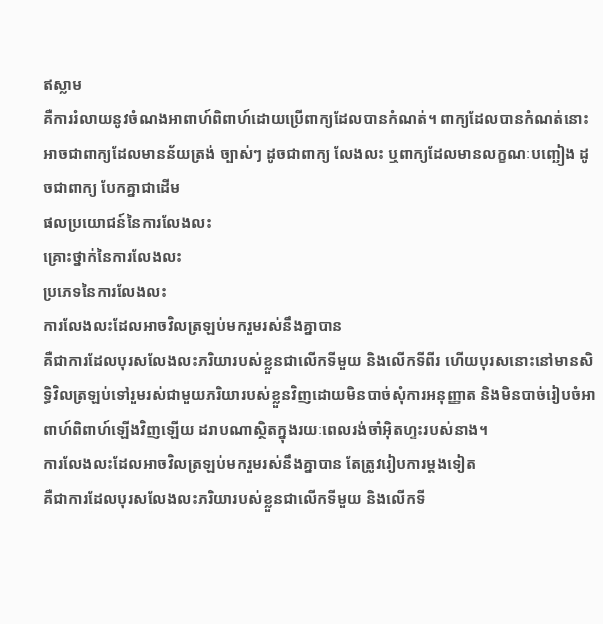ឥស្លាម
គឺការរំលាយនូវចំណងអាពាហ៍ពិពាហ៍ដោយប្រើពាក្យដែលបានកំណត់។ ពាក្យដែលបានកំណត់នោះ អាចជាពាក្យដែលមានន័យត្រង់ ច្បាស់ៗ ដូចជាពាក្យ លែងលះ ឬពាក្យដែលមានលក្ខណៈបញ្ឆៀង ដូចជាពាក្យ បែកគ្នាជាដើម
ផលប្រយោជន៍នៃការលែងលះ
គ្រោះថ្នាក់នៃការលែងលះ
ប្រភេទនៃការលែងលះ
ការលែងលះដែលអាចវិលត្រឡប់មករួមរស់នឹងគ្នាបាន
គឺជាការដែលបុរសលែងលះភរិយារបស់ខ្លួនជាលើកទីមួយ និងលើកទីពីរ ហើយបុរសនោះនៅមានសិទ្ធិវិលត្រឡប់ទៅរួមរស់ជាមួយភរិយារបស់ខ្លួនវិញដោយមិនបាច់សុំការអនុញ្ញាត និងមិនបាច់រៀបចំអាពាហ៍ពិពាហ៍ឡើងវិញឡើយ ដរាបណាស្ថិតក្នុងរយៈពេលរង់ចាំអ៊ិតហ្ទះរបស់នាង។
ការលែងលះដែលអាចវិលត្រឡប់មករួមរស់នឹងគ្នាបាន តែត្រូវរៀបការម្តងទៀត
គឺជាការដែលបុរសលែងលះភរិយារបស់ខ្លួនជាលើកទីមួយ និងលើកទី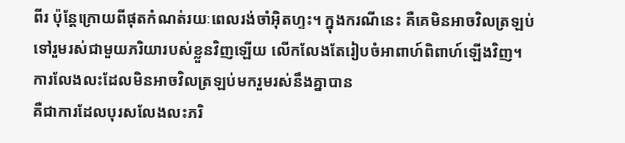ពីរ ប៉ុន្តែក្រោយពីផុតកំណត់រយៈពេលរង់ចាំអ៊ិតហ្ទះ។ ក្នុងករណីនេះ គឺគេមិនអាចវិលត្រឡប់ទៅរួមរស់ជាមួយភរិយារបស់ខ្លួនវិញឡើយ លើកលែងតែរៀបចំអាពាហ៍ពិពាហ៍ឡើងវិញ។
ការលែងលះដែលមិនអាចវិលត្រឡប់មករួមរស់នឹងគ្នាបាន
គឺជាការដែលបុរសលែងលះភរិ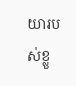យារបស់ខ្លួ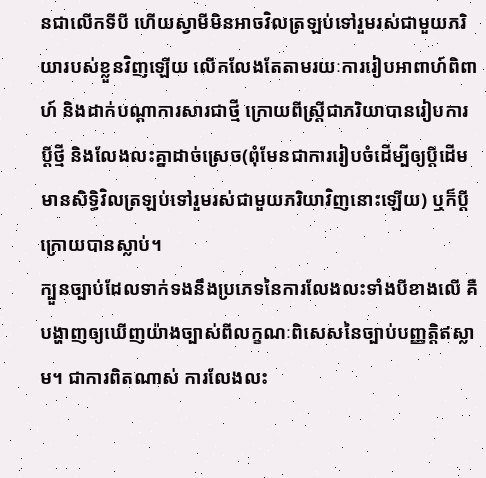នជាលើកទីបី ហើយស្វាមីមិនអាចវិលត្រឡប់ទៅរួមរស់ជាមួយភរិយារបស់ខ្លួនវិញឡើយ លើកលែងតែតាមរយៈការរៀបអាពាហ៍ពិពាហ៍ និងដាក់បណ្តាការសារជាថ្មី ក្រោយពីស្ត្រីជាភរិយាបានរៀបការប្តីថ្មី និងលែងលះគ្នាដាច់ស្រេច(ពុំមែនជាការរៀបចំដើម្បីឲ្យប្តីដើមមានសិទ្ធិវិលត្រឡប់ទៅរួមរស់ជាមួយភរិយាវិញនោះឡើយ) ឬក៏ប្តីក្រោយបានស្លាប់។
ក្បួនច្បាប់ដែលទាក់ទងនឹងប្រភេទនៃការលែងលះទាំងបីខាងលើ គឺបង្ហាញឲ្យឃើញយ៉ាងច្បាស់ពីលក្ខណៈពិសេសនៃច្បាប់បញ្ញត្តិឥស្លាម។ ជាការពិតណាស់ ការលែងលះ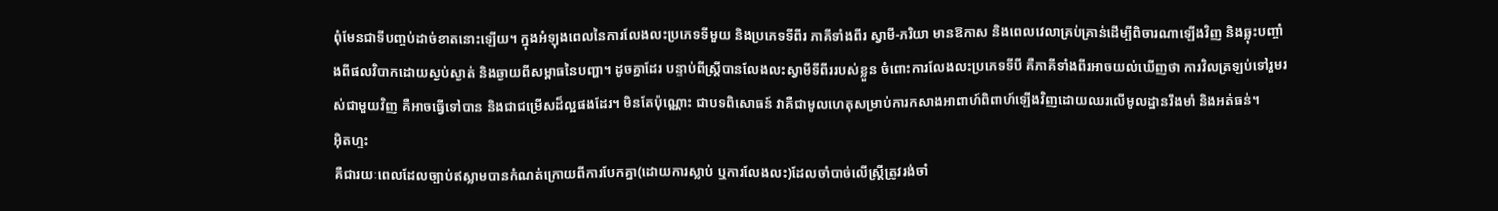ពុំមែនជាទីបញ្ចប់ដាច់ខាតនោះឡើយ។ ក្នុងអំឡុងពេលនៃការលែងលះប្រភេទទីមួយ និងប្រភេទទីពីរ ភាគីទាំងពីរ ស្វាមី-ភរិយា មានឱកាស និងពេលវេលាគ្រប់គ្រាន់ដើម្បីពិចារណាឡើងវិញ និងឆ្លុះបញ្ចាំងពីផលវិបាកដោយស្ងប់ស្ងាត់ និងឆ្ងាយពីសម្ពាធនៃបញ្ហា។ ដូចគ្នាដែរ បន្ទាប់ពីស្ត្រីបានលែងលះស្វាមីទីពីររបស់ខ្លួន ចំពោះការលែងលះប្រភេទទីបី គឺភាគីទាំងពីរអាចយល់ឃើញថា ការវិលត្រឡប់ទៅរួមរស់ជាមួយវិញ គឺអាចធ្វើទៅបាន និងជាជម្រើសដ៏ល្អផងដែរ។ មិនតែប៉ុណ្ណោះ ជាបទពិសោធន៍ វាគឺជាមូលហេតុសម្រាប់ការកសាងអាពាហ៍ពិពាហ៍ឡើងវិញដោយឈរលើមូលដ្ឋានរឹងមាំ និងអត់ធន់។
អ៊ិតហ្ទះ
គឺជារយៈពេលដែលច្បាប់ឥស្លាមបានកំណត់ក្រោយពីការបែកគ្នា(ដោយការស្លាប់ ឬការលែងលះ)ដែលចាំបាច់លើស្ត្រីត្រូវរង់ចាំ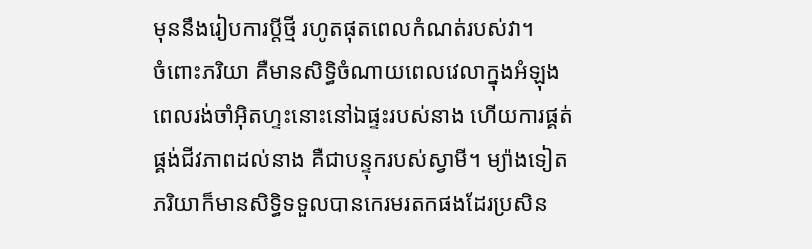មុននឹងរៀបការប្តីថ្មី រហូតផុតពេលកំណត់របស់វា។
ចំពោះភរិយា គឺមានសិទ្ធិចំណាយពេលវេលាក្នុងអំឡុងពេលរង់ចាំអ៊ិតហ្ទះនោះនៅឯផ្ទះរបស់នាង ហើយការផ្គត់ផ្គង់ជីវភាពដល់នាង គឺជាបន្ទុករបស់ស្វាមី។ ម្យ៉ាងទៀត ភរិយាក៏មានសិទ្ធិទទួលបានកេរមរតកផងដែរប្រសិន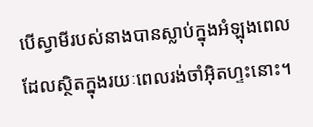បើស្វាមីរបស់នាងបានស្លាប់ក្នុងអំឡុងពេលដែលស្ថិតក្នុងរយៈពេលរង់ចាំអ៊ិតហ្ទះនោះ។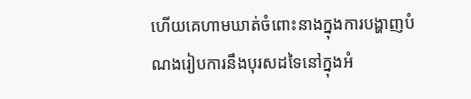ហើយគេហាមឃាត់ចំពោះនាងក្នុងការបង្ហាញបំណងរៀបការនឹងបុរសដទៃនៅក្នុងអំ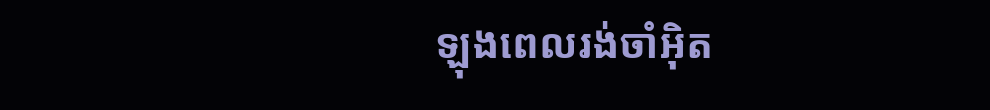ឡុងពេលរង់ចាំអ៊ិត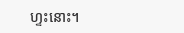ហ្ទះនោះ។